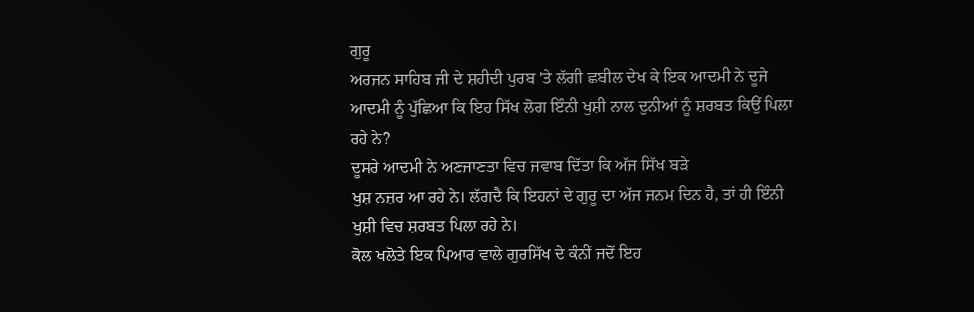ਗੁਰੂ
ਅਰਜਨ ਸਾਹਿਬ ਜੀ ਦੇ ਸ਼ਹੀਦੀ ਪੁਰਬ 'ਤੇ ਲੱਗੀ ਛਬੀਲ ਦੇਖ ਕੇ ਇਕ ਆਦਮੀ ਨੇ ਦੂਜੇ
ਆਦਮੀ ਨੂੰ ਪੁੱਛਿਆ ਕਿ ਇਹ ਸਿੱਖ ਲੋਗ ਇੰਨੀ ਖੁਸ਼ੀ ਨਾਲ ਦੁਨੀਆਂ ਨੂੰ ਸ਼ਰਬਤ ਕਿਉਂ ਪਿਲਾ
ਰਹੇ ਨੇ?
ਦੂਸਰੇ ਆਦਮੀ ਨੇ ਅਣਜਾਣਤਾ ਵਿਚ ਜਵਾਬ ਦਿੱਤਾ ਕਿ ਅੱਜ ਸਿੱਖ ਬੜੇ
ਖੁਸ਼ ਨਜ਼ਰ ਆ ਰਹੇ ਨੇ। ਲੱਗਦੈ ਕਿ ਇਹਨਾਂ ਦੇ ਗੁਰੂ ਦਾ ਅੱਜ ਜਨਮ ਦਿਨ ਹੈ, ਤਾਂ ਹੀ ਇੰਨੀ
ਖੁਸ਼ੀ ਵਿਚ ਸ਼ਰਬਤ ਪਿਲਾ ਰਹੇ ਨੇ।
ਕੋਲ ਖਲੋਤੇ ਇਕ ਪਿਆਰ ਵਾਲੇ ਗੁਰਸਿੱਖ ਦੇ ਕੰਨੀਂ ਜਦੋਂ ਇਹ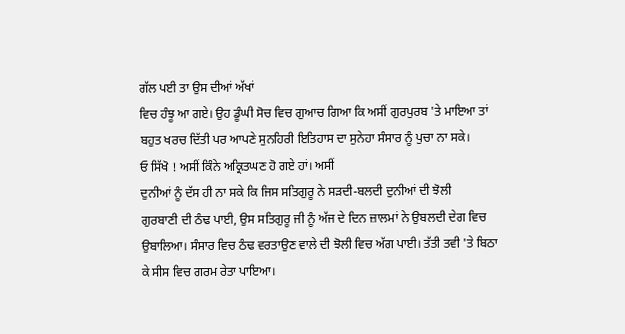ਗੱਲ ਪਈ ਤਾ ਉਸ ਦੀਆਂ ਅੱਖਾਂ
ਵਿਚ ਹੰਝੂ ਆ ਗਏ। ਉਹ ਡੂੰਘੀ ਸੋਚ ਵਿਚ ਗੁਆਚ ਗਿਆ ਕਿ ਅਸੀਂ ਗੁਰਪੁਰਬ 'ਤੇ ਮਾਇਆ ਤਾਂ
ਬਹੁਤ ਖਰਚ ਦਿੱਤੀ ਪਰ ਆਪਣੇ ਸੁਨਹਿਰੀ ਇਤਿਹਾਸ ਦਾ ਸੁਨੇਹਾ ਸੰਸਾਰ ਨੂੰ ਪੁਚਾ ਨਾ ਸਕੇ।
ਓ ਸਿੱਖੋ ! ਅਸੀਂ ਕਿੰਨੇ ਅਕ੍ਰਿਤਘਣ ਹੋ ਗਏ ਹਾਂ। ਅਸੀਂ
ਦੁਨੀਆਂ ਨੂੰ ਦੱਸ ਹੀ ਨਾ ਸਕੇ ਕਿ ਜਿਸ ਸਤਿਗੁਰੂ ਨੇ ਸੜਦੀ-ਬਲਦੀ ਦੁਨੀਆਂ ਦੀ ਝੋਲੀ
ਗੁਰਬਾਣੀ ਦੀ ਠੰਢ ਪਾਈ, ਉਸ ਸਤਿਗੁਰੂ ਜੀ ਨੂੰ ਅੱਜ ਦੇ ਦਿਨ ਜ਼ਾਲਮਾਂ ਨੇ ਉਬਲਦੀ ਦੇਗ ਵਿਚ
ਉਬਾਲਿਆ। ਸੰਸਾਰ ਵਿਚ ਠੰਢ ਵਰਤਾਉਣ ਵਾਲੇ ਦੀ ਝੋਲੀ ਵਿਚ ਅੱਗ ਪਾਈ। ਤੱਤੀ ਤਵੀ 'ਤੇ ਬਿਠਾ
ਕੇ ਸੀਸ ਵਿਚ ਗਰਮ ਰੇਤਾ ਪਾਇਆ।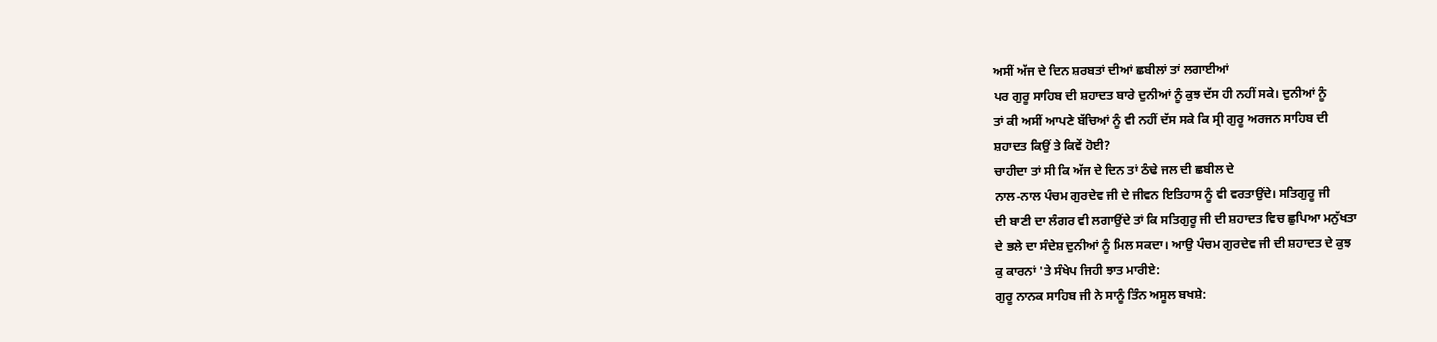ਅਸੀਂ ਅੱਜ ਦੇ ਦਿਨ ਸ਼ਰਬਤਾਂ ਦੀਆਂ ਛਬੀਲਾਂ ਤਾਂ ਲਗਾਈਆਂ
ਪਰ ਗੁਰੂ ਸਾਹਿਬ ਦੀ ਸ਼ਹਾਦਤ ਬਾਰੇ ਦੁਨੀਆਂ ਨੂੰ ਕੁਝ ਦੱਸ ਹੀ ਨਹੀਂ ਸਕੇ। ਦੁਨੀਆਂ ਨੂੰ
ਤਾਂ ਕੀ ਅਸੀਂ ਆਪਣੇ ਬੱਚਿਆਂ ਨੂੰ ਵੀ ਨਹੀਂ ਦੱਸ ਸਕੇ ਕਿ ਸ੍ਰੀ ਗੁਰੂ ਅਰਜਨ ਸਾਹਿਬ ਦੀ
ਸ਼ਹਾਦਤ ਕਿਉਂ ਤੇ ਕਿਵੇਂ ਹੋਈ?
ਚਾਹੀਦਾ ਤਾਂ ਸੀ ਕਿ ਅੱਜ ਦੇ ਦਿਨ ਤਾਂ ਠੰਢੇ ਜਲ ਦੀ ਛਬੀਲ ਦੇ
ਨਾਲ-ਨਾਲ ਪੰਚਮ ਗੁਰਦੇਵ ਜੀ ਦੇ ਜੀਵਨ ਇਤਿਹਾਸ ਨੂੰ ਵੀ ਵਰਤਾਉਂਦੇ। ਸਤਿਗੁਰੂ ਜੀ
ਦੀ ਬਾਣੀ ਦਾ ਲੰਗਰ ਵੀ ਲਗਾਉਂਦੇ ਤਾਂ ਕਿ ਸਤਿਗੁਰੂ ਜੀ ਦੀ ਸ਼ਹਾਦਤ ਵਿਚ ਛੁਪਿਆ ਮਨੁੱਖਤਾ
ਦੇ ਭਲੇ ਦਾ ਸੰਦੇਸ਼ ਦੁਨੀਆਂ ਨੂੰ ਮਿਲ ਸਕਦਾ। ਆਉ ਪੰਚਮ ਗੁਰਦੇਵ ਜੀ ਦੀ ਸ਼ਹਾਦਤ ਦੇ ਕੁਝ
ਕੁ ਕਾਰਨਾਂ 'ਤੇ ਸੰਖੇਪ ਜਿਹੀ ਝਾਤ ਮਾਰੀਏ:
ਗੁਰੂ ਨਾਨਕ ਸਾਹਿਬ ਜੀ ਨੇ ਸਾਨੂੰ ਤਿੰਨ ਅਸੂਲ ਬਖਸ਼ੇ: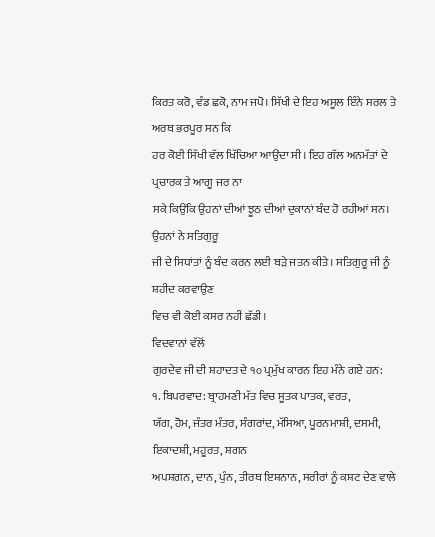ਕਿਰਤ ਕਰੋ, ਵੰਡ ਛਕੋ, ਨਾਮ ਜਪੋ। ਸਿੱਖੀ ਦੇ ਇਹ ਅਸੂਲ ਇੰਨੇ ਸਰਲ ਤੇ ਅਰਥ ਭਰਪੂਰ ਸਨ ਕਿ
ਹਰ ਕੋਈ ਸਿੱਖੀ ਵੱਲ ਖਿੱਚਿਆ ਆਉਂਦਾ ਸੀ। ਇਹ ਗੱਲ ਅਨਮੱਤਾਂ ਦੇ ਪ੍ਰਚਾਰਕ ਤੇ ਆਗੂ ਜਰ ਨਾ
ਸਕੇ ਕਿਉਂਕਿ ਉਹਨਾਂ ਦੀਆਂ ਝੂਠ ਦੀਆਂ ਦੁਕਾਨਾਂ ਬੰਦ ਹੋ ਰਹੀਆਂ ਸਨ। ਉਹਨਾਂ ਨੇ ਸਤਿਗੁਰੂ
ਜੀ ਦੇ ਸਿਧਾਂਤਾਂ ਨੂੰ ਬੰਦ ਕਰਨ ਲਈ ਬੜੇ ਜਤਨ ਕੀਤੇ। ਸਤਿਗੁਰੂ ਜੀ ਨੂੰ ਸ਼ਹੀਦ ਕਰਵਾਉਣ
ਵਿਚ ਵੀ ਕੋਈ ਕਸਰ ਨਹੀਂ ਛੱਡੀ।
ਵਿਦਵਾਨਾਂ ਵੱਲੋਂ
ਗੁਰਦੇਵ ਜੀ ਦੀ ਸ਼ਹਾਦਤ ਦੇ ੧੦ ਪ੍ਰਮੁੱਖ ਕਾਰਨ ਇਹ ਮੰਨੇ ਗਏ ਹਨ:
੧. ਬਿਪਰਵਾਦ: ਬ੍ਰਾਹਮਣੀ ਮੱਤ ਵਿਚ ਸੂਤਕ ਪਾਤਕ, ਵਰਤ,
ਯੱਗ, ਹੋਮ, ਜੰਤਰ ਮੰਤਰ, ਸੰਗਰਾਂਦ, ਮੱਸਿਆ, ਪੂਰਨਮਾਸ਼ੀ, ਦਸਮੀ, ਇਕਾਦਸ਼ੀ, ਮਹੂਰਤ, ਸ਼ਗਨ
ਅਪਸ਼ਗਨ, ਦਾਨ, ਪੁੰਨ, ਤੀਰਥ ਇਸ਼ਨਾਨ, ਸਰੀਰਾਂ ਨੂੰ ਕਸ਼ਟ ਦੇਣ ਵਾਲੇ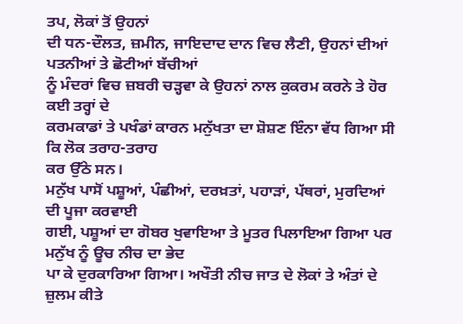ਤਪ, ਲੋਕਾਂ ਤੋਂ ਉਹਨਾਂ
ਦੀ ਧਨ-ਦੌਲਤ, ਜ਼ਮੀਨ, ਜਾਇਦਾਦ ਦਾਨ ਵਿਚ ਲੈਣੀ, ਉਹਨਾਂ ਦੀਆਂ ਪਤਨੀਆਂ ਤੇ ਛੋਟੀਆਂ ਬੱਚੀਆਂ
ਨੂੰ ਮੰਦਰਾਂ ਵਿਚ ਜ਼ਬਰੀ ਚੜ੍ਹਵਾ ਕੇ ਉਹਨਾਂ ਨਾਲ ਕੁਕਰਮ ਕਰਨੇ ਤੇ ਹੋਰ ਕਈ ਤਰ੍ਹਾਂ ਦੇ
ਕਰਮਕਾਡਾਂ ਤੇ ਪਖੰਡਾਂ ਕਾਰਨ ਮਨੁੱਖਤਾ ਦਾ ਸ਼ੋਸ਼ਣ ਇੰਨਾ ਵੱਧ ਗਿਆ ਸੀ ਕਿ ਲੋਕ ਤਰਾਹ-ਤਰਾਹ
ਕਰ ਉੱਠੇ ਸਨ।
ਮਨੁੱਖ ਪਾਸੋਂ ਪਸ਼ੂਆਂ, ਪੰਛੀਆਂ, ਦਰਖ਼ਤਾਂ, ਪਹਾੜਾਂ, ਪੱਥਰਾਂ, ਮੁਰਦਿਆਂ ਦੀ ਪੂਜਾ ਕਰਵਾਈ
ਗਈ, ਪਸ਼ੂਆਂ ਦਾ ਗੋਬਰ ਖੁਵਾਇਆ ਤੇ ਮੂਤਰ ਪਿਲਾਇਆ ਗਿਆ ਪਰ ਮਨੁੱਖ ਨੂੰ ਊਚ ਨੀਚ ਦਾ ਭੇਦ
ਪਾ ਕੇ ਦੁਰਕਾਰਿਆ ਗਿਆ। ਅਖੌਤੀ ਨੀਚ ਜਾਤ ਦੇ ਲੋਕਾਂ ਤੇ ਅੰਤਾਂ ਦੇ ਜ਼ੁਲਮ ਕੀਤੇ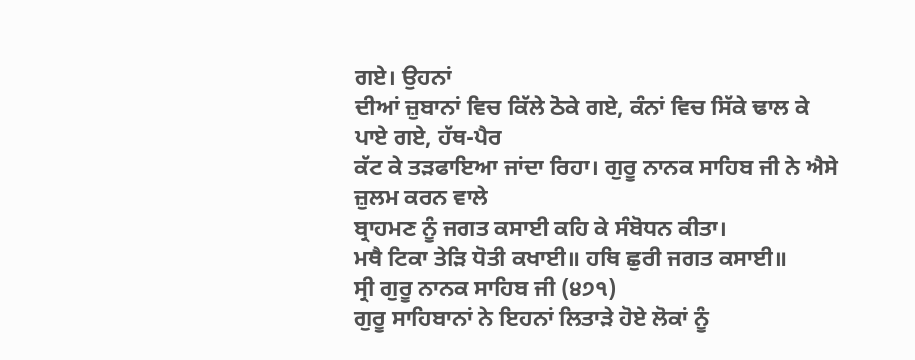ਗਏ। ਉਹਨਾਂ
ਦੀਆਂ ਜ਼ੁਬਾਨਾਂ ਵਿਚ ਕਿੱਲੇ ਠੋਕੇ ਗਏ, ਕੰਨਾਂ ਵਿਚ ਸਿੱਕੇ ਢਾਲ ਕੇ ਪਾਏ ਗਏ, ਹੱਥ-ਪੈਰ
ਕੱਟ ਕੇ ਤੜਫਾਇਆ ਜਾਂਦਾ ਰਿਹਾ। ਗੁਰੂ ਨਾਨਕ ਸਾਹਿਬ ਜੀ ਨੇ ਐਸੇ ਜ਼ੁਲਮ ਕਰਨ ਵਾਲੇ
ਬ੍ਰਾਹਮਣ ਨੂੰ ਜਗਤ ਕਸਾਈ ਕਹਿ ਕੇ ਸੰਬੋਧਨ ਕੀਤਾ।
ਮਥੈ ਟਿਕਾ ਤੇੜਿ ਧੋਤੀ ਕਖਾਈ॥ ਹਥਿ ਛੁਰੀ ਜਗਤ ਕਸਾਈ॥
ਸ੍ਰੀ ਗੁਰੂ ਨਾਨਕ ਸਾਹਿਬ ਜੀ (੪੭੧)
ਗੁਰੂ ਸਾਹਿਬਾਨਾਂ ਨੇ ਇਹਨਾਂ ਲਿਤਾੜੇ ਹੋਏ ਲੋਕਾਂ ਨੂੰ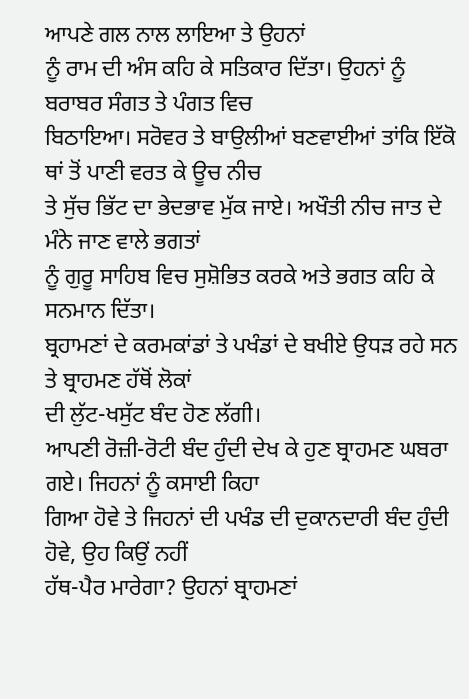ਆਪਣੇ ਗਲ ਨਾਲ ਲਾਇਆ ਤੇ ਉਹਨਾਂ
ਨੂੰ ਰਾਮ ਦੀ ਅੰਸ ਕਹਿ ਕੇ ਸਤਿਕਾਰ ਦਿੱਤਾ। ਉਹਨਾਂ ਨੂੰ ਬਰਾਬਰ ਸੰਗਤ ਤੇ ਪੰਗਤ ਵਿਚ
ਬਿਠਾਇਆ। ਸਰੋਵਰ ਤੇ ਬਾਉਲੀਆਂ ਬਣਵਾਈਆਂ ਤਾਂਕਿ ਇੱਕੋ ਥਾਂ ਤੋਂ ਪਾਣੀ ਵਰਤ ਕੇ ਊਚ ਨੀਚ
ਤੇ ਸੁੱਚ ਭਿੱਟ ਦਾ ਭੇਦਭਾਵ ਮੁੱਕ ਜਾਏ। ਅਖੌਤੀ ਨੀਚ ਜਾਤ ਦੇ ਮੰਨੇ ਜਾਣ ਵਾਲੇ ਭਗਤਾਂ
ਨੂੰ ਗੁਰੂ ਸਾਹਿਬ ਵਿਚ ਸੁਸ਼ੋਭਿਤ ਕਰਕੇ ਅਤੇ ਭਗਤ ਕਹਿ ਕੇ ਸਨਮਾਨ ਦਿੱਤਾ।
ਬ੍ਰਹਾਮਣਾਂ ਦੇ ਕਰਮਕਾਂਡਾਂ ਤੇ ਪਖੰਡਾਂ ਦੇ ਬਖੀਏ ਉਧੜ ਰਹੇ ਸਨ ਤੇ ਬ੍ਰਾਹਮਣ ਹੱਥੋਂ ਲੋਕਾਂ
ਦੀ ਲੁੱਟ-ਖਸੁੱਟ ਬੰਦ ਹੋਣ ਲੱਗੀ।
ਆਪਣੀ ਰੋਜ਼ੀ-ਰੋਟੀ ਬੰਦ ਹੁੰਦੀ ਦੇਖ ਕੇ ਹੁਣ ਬ੍ਰਾਹਮਣ ਘਬਰਾ ਗਏ। ਜਿਹਨਾਂ ਨੂੰ ਕਸਾਈ ਕਿਹਾ
ਗਿਆ ਹੋਵੇ ਤੇ ਜਿਹਨਾਂ ਦੀ ਪਖੰਡ ਦੀ ਦੁਕਾਨਦਾਰੀ ਬੰਦ ਹੁੰਦੀ ਹੋਵੇ, ਉਹ ਕਿਉਂ ਨਹੀਂ
ਹੱਥ-ਪੈਰ ਮਾਰੇਗਾ? ਉਹਨਾਂ ਬ੍ਰਾਹਮਣਾਂ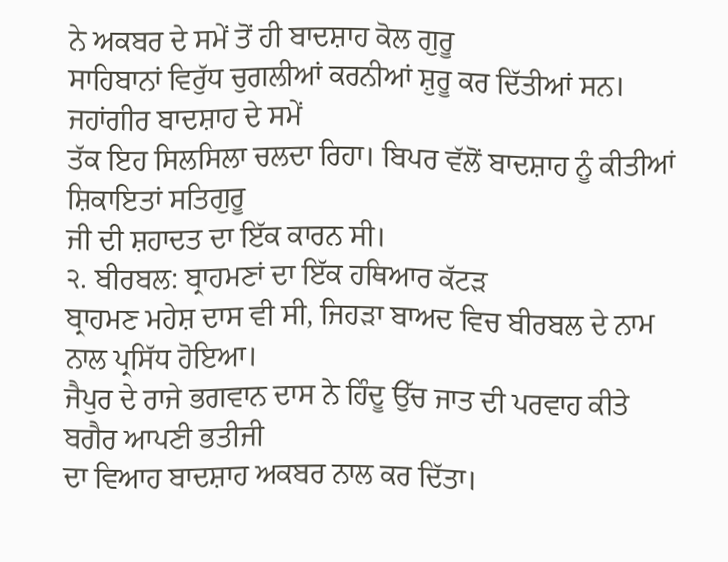ਨੇ ਅਕਬਰ ਦੇ ਸਮੇਂ ਤੋਂ ਹੀ ਬਾਦਸ਼ਾਹ ਕੋਲ ਗੁਰੂ
ਸਾਹਿਬਾਨਾਂ ਵਿਰੁੱਧ ਚੁਗਲੀਆਂ ਕਰਨੀਆਂ ਸ਼ੁਰੂ ਕਰ ਦਿੱਤੀਆਂ ਸਨ। ਜਹਾਂਗੀਰ ਬਾਦਸ਼ਾਹ ਦੇ ਸਮੇਂ
ਤੱਕ ਇਹ ਸਿਲਸਿਲਾ ਚਲਦਾ ਰਿਹਾ। ਬਿਪਰ ਵੱਲੋਂ ਬਾਦਸ਼ਾਹ ਨੂੰ ਕੀਤੀਆਂ ਸ਼ਿਕਾਇਤਾਂ ਸਤਿਗੁਰੂ
ਜੀ ਦੀ ਸ਼ਹਾਦਤ ਦਾ ਇੱਕ ਕਾਰਨ ਸੀ।
੨. ਬੀਰਬਲ: ਬ੍ਰਾਹਮਣਾਂ ਦਾ ਇੱਕ ਹਥਿਆਰ ਕੱਟੜ
ਬ੍ਰਾਹਮਣ ਮਹੇਸ਼ ਦਾਸ ਵੀ ਸੀ, ਜਿਹੜਾ ਬਾਅਦ ਵਿਚ ਬੀਰਬਲ ਦੇ ਨਾਮ ਨਾਲ ਪ੍ਰਸਿੱਧ ਹੋਇਆ।
ਜੈਪੁਰ ਦੇ ਰਾਜੇ ਭਗਵਾਨ ਦਾਸ ਨੇ ਹਿੰਦੂ ਉੱਚ ਜਾਤ ਦੀ ਪਰਵਾਹ ਕੀਤੇ ਬਗੈਰ ਆਪਣੀ ਭਤੀਜੀ
ਦਾ ਵਿਆਹ ਬਾਦਸ਼ਾਹ ਅਕਬਰ ਨਾਲ ਕਰ ਦਿੱਤਾ।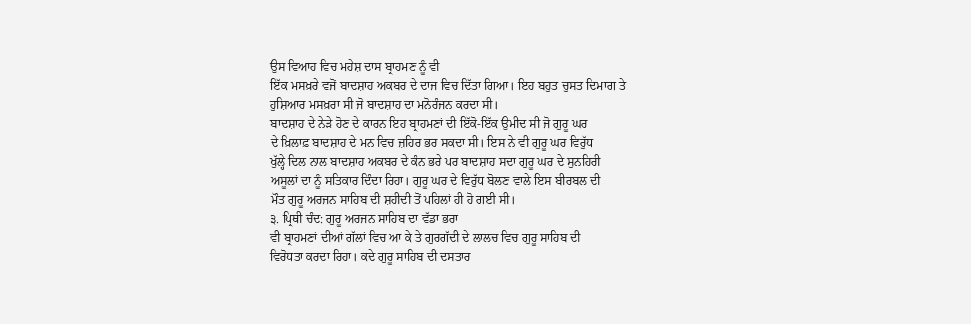ਉਸ ਵਿਆਹ ਵਿਚ ਮਹੇਸ਼ ਦਾਸ ਬ੍ਰਾਹਮਣ ਨੂੰ ਵੀ
ਇੱਕ ਮਸਖ਼ਰੇ ਵਜੋਂ ਬਾਦਸ਼ਾਹ ਅਕਬਰ ਦੇ ਦਾਜ ਵਿਚ ਦਿੱਤਾ ਗਿਆ। ਇਹ ਬਹੁਤ ਚੁਸਤ ਦਿਮਾਗ ਤੇ
ਹੁਸ਼ਿਆਰ ਮਸਖ਼ਰਾ ਸੀ ਜੋ ਬਾਦਸ਼ਾਹ ਦਾ ਮਨੋਰੰਜਨ ਕਰਦਾ ਸੀ।
ਬਾਦਸ਼ਾਹ ਦੇ ਨੇੜੇ ਹੋਣ ਦੇ ਕਾਰਨ ਇਹ ਬ੍ਰਾਹਮਣਾਂ ਦੀ ਇੱਕੋ-ਇੱਕ ਉਮੀਦ ਸੀ ਜੋ ਗੁਰੂ ਘਰ
ਦੇ ਖ਼ਿਲਾਫ਼ ਬਾਦਸ਼ਾਹ ਦੇ ਮਨ ਵਿਚ ਜ਼ਹਿਰ ਭਰ ਸਕਦਾ ਸੀ। ਇਸ ਨੇ ਵੀ ਗੁਰੂ ਘਰ ਵਿਰੁੱਧ
ਖੁੱਲ੍ਹੇ ਦਿਲ ਨਾਲ ਬਾਦਸ਼ਾਹ ਅਕਬਰ ਦੇ ਕੰਨ ਭਰੇ ਪਰ ਬਾਦਸ਼ਾਹ ਸਦਾ ਗੁਰੂ ਘਰ ਦੇ ਸੁਨਹਿਰੀ
ਅਸੂਲਾਂ ਦਾ ਨੂੰ ਸਤਿਕਾਰ ਦਿੰਦਾ ਰਿਹਾ। ਗੁਰੂ ਘਰ ਦੇ ਵਿਰੁੱਧ ਬੋਲਣ ਵਾਲੇ ਇਸ ਬੀਰਬਲ ਦੀ
ਮੌਤ ਗੁਰੂ ਅਰਜਨ ਸਾਹਿਬ ਦੀ ਸ਼ਹੀਦੀ ਤੋਂ ਪਹਿਲਾਂ ਹੀ ਹੋ ਗਈ ਸੀ।
੩. ਪ੍ਰਿਥੀ ਚੰਦ: ਗੁਰੂ ਅਰਜਨ ਸਾਹਿਬ ਦਾ ਵੱਡਾ ਭਰਾ
ਵੀ ਬ੍ਰਾਹਮਣਾਂ ਦੀਆਂ ਗੱਲਾਂ ਵਿਚ ਆ ਕੇ ਤੇ ਗੁਰਗੱਦੀ ਦੇ ਲਾਲਚ ਵਿਚ ਗੁਰੂ ਸਾਹਿਬ ਦੀ
ਵਿਰੋਧਤਾ ਕਰਦਾ ਰਿਹਾ। ਕਦੇ ਗੁਰੂ ਸਾਹਿਬ ਦੀ ਦਸਤਾਰ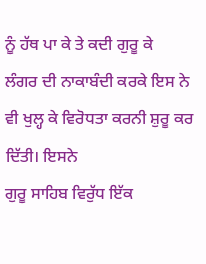ਨੂੰ ਹੱਥ ਪਾ ਕੇ ਤੇ ਕਦੀ ਗੁਰੂ ਕੇ
ਲੰਗਰ ਦੀ ਨਾਕਾਬੰਦੀ ਕਰਕੇ ਇਸ ਨੇ ਵੀ ਖੁਲ੍ਹ ਕੇ ਵਿਰੋਧਤਾ ਕਰਨੀ ਸ਼ੁਰੂ ਕਰ ਦਿੱਤੀ। ਇਸਨੇ
ਗੁਰੂ ਸਾਹਿਬ ਵਿਰੁੱਧ ਇੱਕ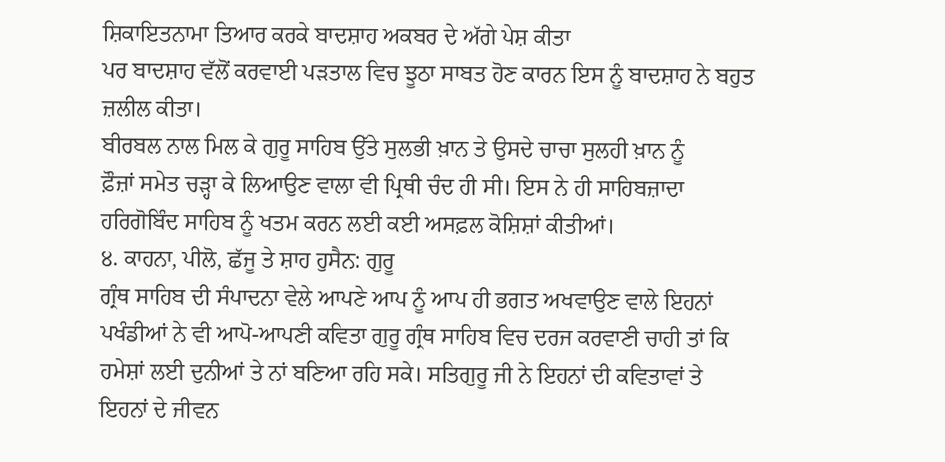ਸ਼ਿਕਾਇਤਨਾਮਾ ਤਿਆਰ ਕਰਕੇ ਬਾਦਸ਼ਾਹ ਅਕਬਰ ਦੇ ਅੱਗੇ ਪੇਸ਼ ਕੀਤਾ
ਪਰ ਬਾਦਸ਼ਾਹ ਵੱਲੋਂ ਕਰਵਾਈ ਪੜਤਾਲ ਵਿਚ ਝੂਠਾ ਸਾਬਤ ਹੋਣ ਕਾਰਨ ਇਸ ਨੂੰ ਬਾਦਸ਼ਾਹ ਨੇ ਬਹੁਤ
ਜ਼ਲੀਲ ਕੀਤਾ।
ਬੀਰਬਲ ਨਾਲ ਮਿਲ ਕੇ ਗੁਰੂ ਸਾਹਿਬ ਉੱਤੇ ਸੁਲਭੀ ਖ਼ਾਨ ਤੇ ਉਸਦੇ ਚਾਚਾ ਸੁਲਹੀ ਖ਼ਾਨ ਨੂੰ
ਫ਼ੌਜ਼ਾਂ ਸਮੇਤ ਚੜ੍ਹਾ ਕੇ ਲਿਆਉਣ ਵਾਲਾ ਵੀ ਪ੍ਰਿਥੀ ਚੰਦ ਹੀ ਸੀ। ਇਸ ਨੇ ਹੀ ਸਾਹਿਬਜ਼ਾਦਾ
ਹਰਿਗੋਬਿੰਦ ਸਾਹਿਬ ਨੂੰ ਖਤਮ ਕਰਨ ਲਈ ਕਈ ਅਸਫ਼ਲ ਕੋਸ਼ਿਸ਼ਾਂ ਕੀਤੀਆਂ।
੪. ਕਾਹਨਾ, ਪੀਲੋ, ਛੱਜੂ ਤੇ ਸ਼ਾਹ ਹੁਸੈਨ: ਗੁਰੂ
ਗ੍ਰੰਥ ਸਾਹਿਬ ਦੀ ਸੰਪਾਦਨਾ ਵੇਲੇ ਆਪਣੇ ਆਪ ਨੂੰ ਆਪ ਹੀ ਭਗਤ ਅਖਵਾਉਣ ਵਾਲੇ ਇਹਨਾਂ
ਪਖੰਡੀਆਂ ਨੇ ਵੀ ਆਪੋ-ਆਪਣੀ ਕਵਿਤਾ ਗੁਰੂ ਗ੍ਰੰਥ ਸਾਹਿਬ ਵਿਚ ਦਰਜ ਕਰਵਾਣੀ ਚਾਹੀ ਤਾਂ ਕਿ
ਹਮੇਸ਼ਾਂ ਲਈ ਦੁਨੀਆਂ ਤੇ ਨਾਂ ਬਣਿਆ ਰਹਿ ਸਕੇ। ਸਤਿਗੁਰੂ ਜੀ ਨੇ ਇਹਨਾਂ ਦੀ ਕਵਿਤਾਵਾਂ ਤੇ
ਇਹਨਾਂ ਦੇ ਜੀਵਨ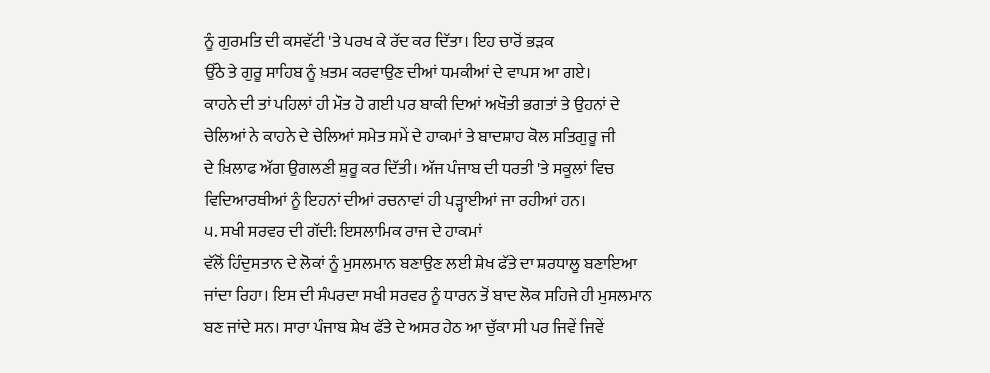ਨੂੰ ਗੁਰਮਤਿ ਦੀ ਕਸਵੱਟੀ 'ਤੇ ਪਰਖ ਕੇ ਰੱਦ ਕਰ ਦਿੱਤਾ। ਇਹ ਚਾਰੋਂ ਭੜਕ
ਉੱਠੇ ਤੇ ਗੁਰੂ ਸਾਹਿਬ ਨੂੰ ਖ਼ਤਮ ਕਰਵਾਉਣ ਦੀਆਂ ਧਮਕੀਆਂ ਦੇ ਵਾਪਸ ਆ ਗਏ।
ਕਾਹਨੇ ਦੀ ਤਾਂ ਪਹਿਲਾਂ ਹੀ ਮੌਤ ਹੋ ਗਈ ਪਰ ਬਾਕੀ ਦਿਆਂ ਅਖੌਤੀ ਭਗਤਾਂ ਤੇ ਉਹਨਾਂ ਦੇ
ਚੇਲਿਆਂ ਨੇ ਕਾਹਨੇ ਦੇ ਚੇਲਿਆਂ ਸਮੇਤ ਸਮੇਂ ਦੇ ਹਾਕਮਾਂ ਤੇ ਬਾਦਸ਼ਾਹ ਕੋਲ ਸਤਿਗੁਰੂ ਜੀ
ਦੇ ਖ਼ਿਲਾਫ ਅੱਗ ਉਗਲਣੀ ਸ਼ੁਰੂ ਕਰ ਦਿੱਤੀ। ਅੱਜ ਪੰਜਾਬ ਦੀ ਧਰਤੀ 'ਤੇ ਸਕੂਲਾਂ ਵਿਚ
ਵਿਦਿਆਰਥੀਆਂ ਨੂੰ ਇਹਨਾਂ ਦੀਆਂ ਰਚਨਾਵਾਂ ਹੀ ਪੜ੍ਹਾਈਆਂ ਜਾ ਰਹੀਆਂ ਹਨ।
੫. ਸਖੀ ਸਰਵਰ ਦੀ ਗੱਦੀ: ਇਸਲਾਮਿਕ ਰਾਜ ਦੇ ਹਾਕਮਾਂ
ਵੱਲੋਂ ਹਿੰਦੁਸਤਾਨ ਦੇ ਲੋਕਾਂ ਨੂੰ ਮੁਸਲਮਾਨ ਬਣਾਉਣ ਲਈ ਸ਼ੇਖ ਫੱਤੇ ਦਾ ਸ਼ਰਧਾਲੂ ਬਣਾਇਆ
ਜਾਂਦਾ ਰਿਹਾ। ਇਸ ਦੀ ਸੰਪਰਦਾ ਸਖੀ ਸਰਵਰ ਨੂੰ ਧਾਰਨ ਤੋਂ ਬਾਦ ਲੋਕ ਸਹਿਜੇ ਹੀ ਮੁਸਲਮਾਨ
ਬਣ ਜਾਂਦੇ ਸਨ। ਸਾਰਾ ਪੰਜਾਬ ਸ਼ੇਖ ਫੱਤੇ ਦੇ ਅਸਰ ਹੇਠ ਆ ਚੁੱਕਾ ਸੀ ਪਰ ਜਿਵੇਂ ਜਿਵੇਂ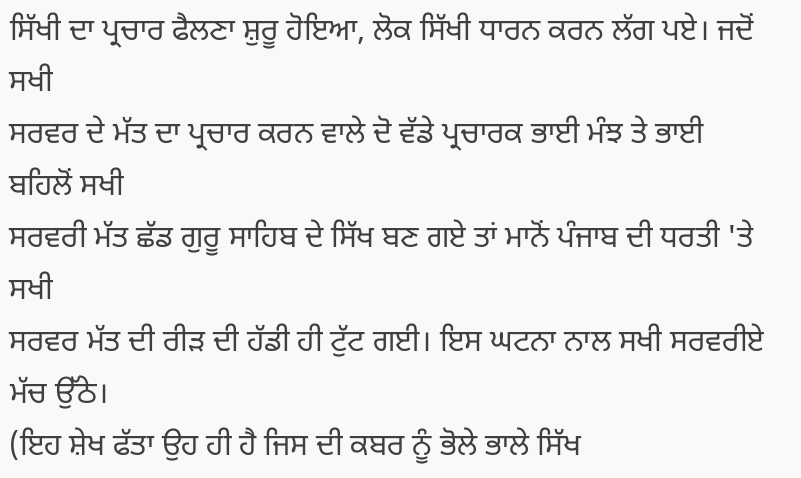ਸਿੱਖੀ ਦਾ ਪ੍ਰਚਾਰ ਫੈਲਣਾ ਸ਼ੁਰੂ ਹੋਇਆ, ਲੋਕ ਸਿੱਖੀ ਧਾਰਨ ਕਰਨ ਲੱਗ ਪਏ। ਜਦੋਂ ਸਖੀ
ਸਰਵਰ ਦੇ ਮੱਤ ਦਾ ਪ੍ਰਚਾਰ ਕਰਨ ਵਾਲੇ ਦੋ ਵੱਡੇ ਪ੍ਰਚਾਰਕ ਭਾਈ ਮੰਝ ਤੇ ਭਾਈ ਬਹਿਲੋਂ ਸਖੀ
ਸਰਵਰੀ ਮੱਤ ਛੱਡ ਗੁਰੂ ਸਾਹਿਬ ਦੇ ਸਿੱਖ ਬਣ ਗਏ ਤਾਂ ਮਾਨੋਂ ਪੰਜਾਬ ਦੀ ਧਰਤੀ 'ਤੇ ਸਖੀ
ਸਰਵਰ ਮੱਤ ਦੀ ਰੀੜ ਦੀ ਹੱਡੀ ਹੀ ਟੁੱਟ ਗਈ। ਇਸ ਘਟਨਾ ਨਾਲ ਸਖੀ ਸਰਵਰੀਏ ਮੱਚ ਉੱਠੇ।
(ਇਹ ਸ਼ੇਖ ਫੱਤਾ ਉਹ ਹੀ ਹੈ ਜਿਸ ਦੀ ਕਬਰ ਨੂੰ ਭੋਲੇ ਭਾਲੇ ਸਿੱਖ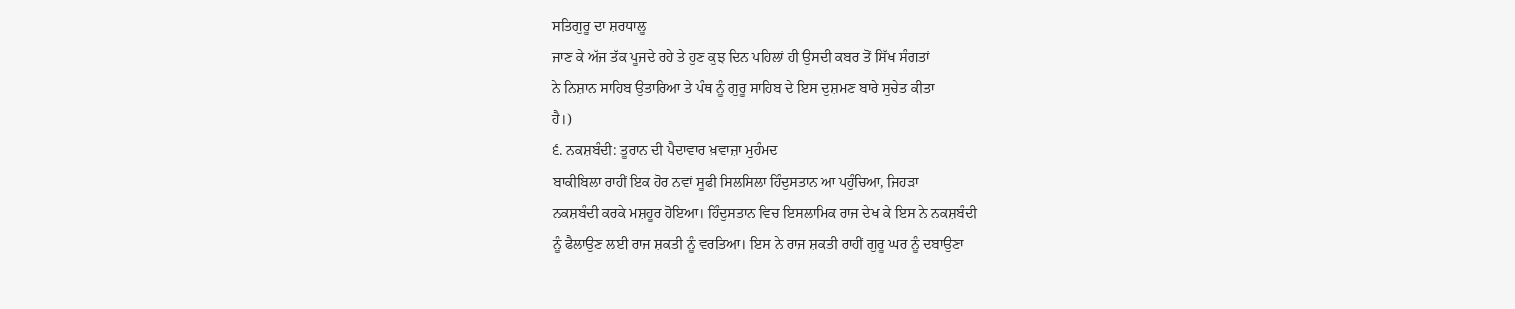ਸਤਿਗੁਰੂ ਦਾ ਸ਼ਰਧਾਲੂ
ਜਾਣ ਕੇ ਅੱਜ ਤੱਕ ਪੂਜਦੇ ਰਹੇ ਤੇ ਹੁਣ ਕੁਝ ਦਿਨ ਪਹਿਲਾਂ ਹੀ ਉਸਦੀ ਕਬਰ ਤੋਂ ਸਿੱਖ ਸੰਗਤਾਂ
ਨੇ ਨਿਸ਼ਾਨ ਸਾਹਿਬ ਉਤਾਰਿਆ ਤੇ ਪੰਥ ਨੂੰ ਗੁਰੂ ਸਾਹਿਬ ਦੇ ਇਸ ਦੁਸ਼ਮਣ ਬਾਰੇ ਸੁਚੇਤ ਕੀਤਾ
ਹੈ।)
੬. ਨਕਸ਼ਬੰਦੀ: ਤੂਰਾਨ ਦੀ ਪੈਦਾਵਾਰ ਖ਼ਵਾਜ਼ਾ ਮੁਹੰਮਦ
ਬਾਕੀਬਿਲਾ ਰਾਹੀਂ ਇਕ ਹੋਰ ਨਵਾਂ ਸੂਫੀ ਸਿਲਸਿਲਾ ਹਿੰਦੁਸਤਾਨ ਆ ਪਹੁੰਚਿਆ, ਜਿਹੜਾ
ਨਕਸ਼ਬੰਦੀ ਕਰਕੇ ਮਸ਼ਹੂਰ ਹੋਇਆ। ਹਿੰਦੁਸਤਾਨ ਵਿਚ ਇਸਲਾਮਿਕ ਰਾਜ ਦੇਖ ਕੇ ਇਸ ਨੇ ਨਕਸ਼ਬੰਦੀ
ਨੂੰ ਫੈਲਾਉਣ ਲਈ ਰਾਜ ਸ਼ਕਤੀ ਨੂੰ ਵਰਤਿਆ। ਇਸ ਨੇ ਰਾਜ ਸ਼ਕਤੀ ਰਾਹੀਂ ਗੁਰੂ ਘਰ ਨੂੰ ਦਬਾਉਣਾ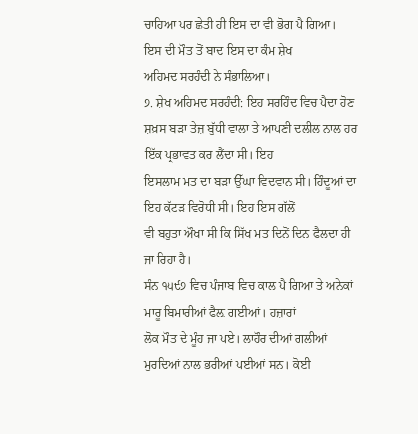ਚਾਹਿਆ ਪਰ ਛੇਤੀ ਹੀ ਇਸ ਦਾ ਵੀ ਭੋਗ ਪੈ ਗਿਆ। ਇਸ ਦੀ ਮੌਤ ਤੋਂ ਬਾਦ ਇਸ ਦਾ ਕੰਮ ਸ਼ੇਖ
ਅਹਿਮਦ ਸਰਹੰਦੀ ਨੇ ਸੰਭਾਲਿਆ।
੭. ਸ਼ੇਖ ਅਹਿਮਦ ਸਰਹੰਦੀ: ਇਹ ਸਰਹਿੰਦ ਵਿਚ ਪੈਦਾ ਹੋਣ
ਸ਼ਖ਼ਸ ਬੜਾ ਤੇਜ਼ ਬੁੱਧੀ ਵਾਲਾ ਤੇ ਆਪਣੀ ਦਲੀਲ ਨਾਲ ਹਰ ਇੱਕ ਪ੍ਰਭਾਵਤ ਕਰ ਲੈਂਦਾ ਸੀ। ਇਹ
ਇਸਲਾਮ ਮਤ ਦਾ ਬੜਾ ਉੱਘਾ ਵਿਦਵਾਨ ਸੀ। ਹਿੰਦੂਆਂ ਦਾ ਇਹ ਕੱਟੜ ਵਿਰੋਧੀ ਸੀ। ਇਹ ਇਸ ਗੱਲੋਂ
ਵੀ ਬਹੁਤਾ ਔਖਾ ਸੀ ਕਿ ਸਿੱਖ ਮਤ ਦਿਨੋਂ ਦਿਨ ਫੈਲਦਾ ਹੀ ਜਾ ਰਿਹਾ ਹੈ।
ਸੰਨ ੧੫੯੭ ਵਿਚ ਪੰਜਾਬ ਵਿਚ ਕਾਲ ਪੈ ਗਿਆ ਤੇ ਅਨੇਕਾਂ ਮਾਰੂ ਬਿਮਾਰੀਆਂ ਫੈਲ਼ ਗਈਆਂ। ਹਜ਼ਾਰਾਂ
ਲੋਕ ਮੌਤ ਦੇ ਮੂੰਹ ਜਾ ਪਏ। ਲਾਹੌਰ ਦੀਆਂ ਗਲੀਆਂ ਮੁਰਦਿਆਂ ਨਾਲ ਭਰੀਆਂ ਪਈਆਂ ਸਨ। ਕੋਈ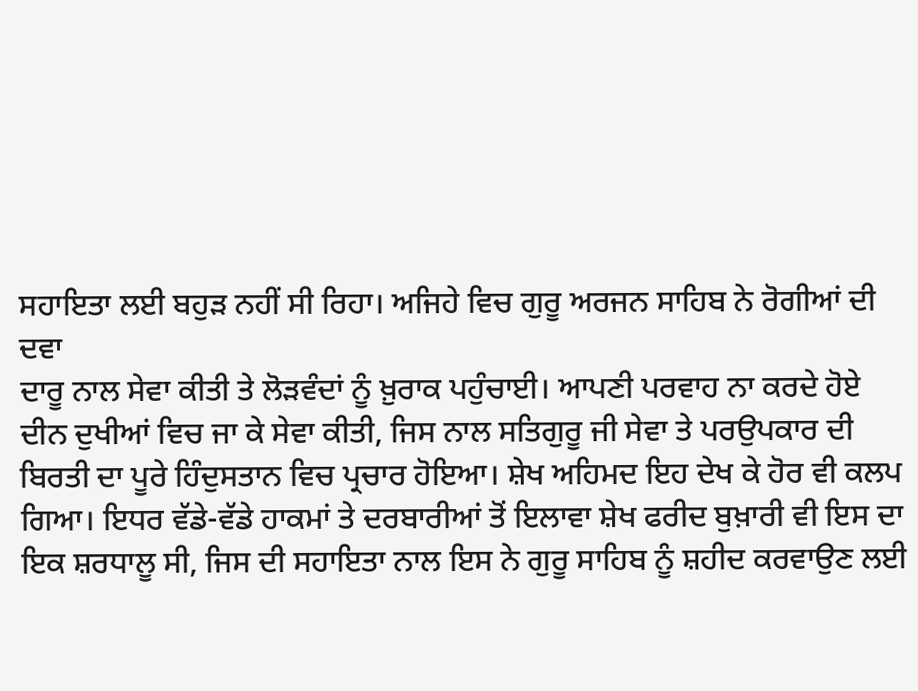ਸਹਾਇਤਾ ਲਈ ਬਹੁੜ ਨਹੀਂ ਸੀ ਰਿਹਾ। ਅਜਿਹੇ ਵਿਚ ਗੁਰੂ ਅਰਜਨ ਸਾਹਿਬ ਨੇ ਰੋਗੀਆਂ ਦੀ ਦਵਾ
ਦਾਰੂ ਨਾਲ ਸੇਵਾ ਕੀਤੀ ਤੇ ਲੋੜਵੰਦਾਂ ਨੂੰ ਖ਼ੁਰਾਕ ਪਹੁੰਚਾਈ। ਆਪਣੀ ਪਰਵਾਹ ਨਾ ਕਰਦੇ ਹੋਏ
ਦੀਨ ਦੁਖੀਆਂ ਵਿਚ ਜਾ ਕੇ ਸੇਵਾ ਕੀਤੀ, ਜਿਸ ਨਾਲ ਸਤਿਗੁਰੂ ਜੀ ਸੇਵਾ ਤੇ ਪਰਉਪਕਾਰ ਦੀ
ਬਿਰਤੀ ਦਾ ਪੂਰੇ ਹਿੰਦੁਸਤਾਨ ਵਿਚ ਪ੍ਰਚਾਰ ਹੋਇਆ। ਸ਼ੇਖ ਅਹਿਮਦ ਇਹ ਦੇਖ ਕੇ ਹੋਰ ਵੀ ਕਲਪ
ਗਿਆ। ਇਧਰ ਵੱਡੇ-ਵੱਡੇ ਹਾਕਮਾਂ ਤੇ ਦਰਬਾਰੀਆਂ ਤੋਂ ਇਲਾਵਾ ਸ਼ੇਖ ਫਰੀਦ ਬੁਖ਼ਾਰੀ ਵੀ ਇਸ ਦਾ
ਇਕ ਸ਼ਰਧਾਲੂ ਸੀ, ਜਿਸ ਦੀ ਸਹਾਇਤਾ ਨਾਲ ਇਸ ਨੇ ਗੁਰੂ ਸਾਹਿਬ ਨੂੰ ਸ਼ਹੀਦ ਕਰਵਾਉਣ ਲਈ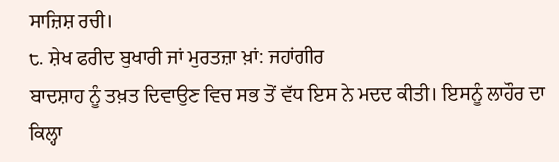ਸਾਜ਼ਿਸ਼ ਰਚੀ।
੮. ਸ਼ੇਖ ਫਰੀਦ ਬੁਖਾਰੀ ਜਾਂ ਮੁਰਤਜ਼ਾ ਖ਼ਾਂ: ਜਹਾਂਗੀਰ
ਬਾਦਸ਼ਾਹ ਨੂੰ ਤਖ਼ਤ ਦਿਵਾਉਣ ਵਿਚ ਸਭ ਤੋਂ ਵੱਧ ਇਸ ਨੇ ਮਦਦ ਕੀਤੀ। ਇਸਨੂੰ ਲਾਹੌਰ ਦਾ
ਕਿਲ੍ਹਾ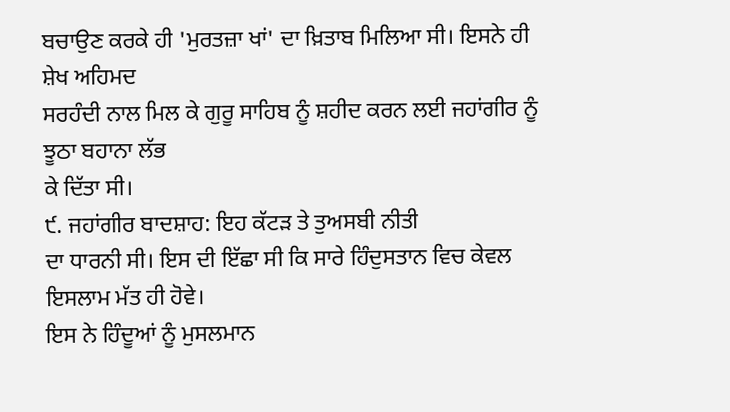ਬਚਾਉਣ ਕਰਕੇ ਹੀ 'ਮੁਰਤਜ਼ਾ ਖਾਂ' ਦਾ ਖ਼ਿਤਾਬ ਮਿਲਿਆ ਸੀ। ਇਸਨੇ ਹੀ ਸ਼ੇਖ ਅਹਿਮਦ
ਸਰਹੰਦੀ ਨਾਲ ਮਿਲ ਕੇ ਗੁਰੂ ਸਾਹਿਬ ਨੂੰ ਸ਼ਹੀਦ ਕਰਨ ਲਈ ਜਹਾਂਗੀਰ ਨੂੰ ਝੂਠਾ ਬਹਾਨਾ ਲੱਭ
ਕੇ ਦਿੱਤਾ ਸੀ।
੯. ਜਹਾਂਗੀਰ ਬਾਦਸ਼ਾਹ: ਇਹ ਕੱਟੜ ਤੇ ਤੁਅਸਬੀ ਨੀਤੀ
ਦਾ ਧਾਰਨੀ ਸੀ। ਇਸ ਦੀ ਇੱਛਾ ਸੀ ਕਿ ਸਾਰੇ ਹਿੰਦੁਸਤਾਨ ਵਿਚ ਕੇਵਲ ਇਸਲਾਮ ਮੱਤ ਹੀ ਹੋਵੇ।
ਇਸ ਨੇ ਹਿੰਦੂਆਂ ਨੂੰ ਮੁਸਲਮਾਨ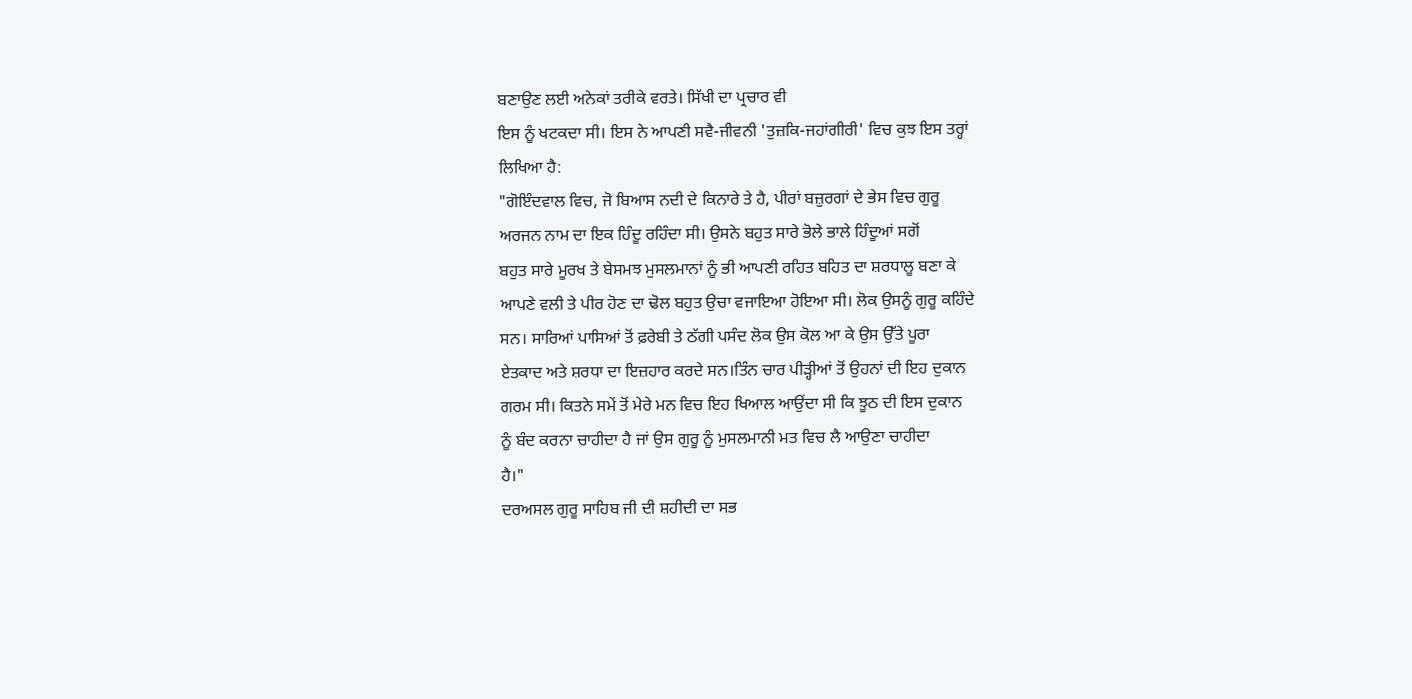ਬਣਾਉਣ ਲਈ ਅਨੇਕਾਂ ਤਰੀਕੇ ਵਰਤੇ। ਸਿੱਖੀ ਦਾ ਪ੍ਰਚਾਰ ਵੀ
ਇਸ ਨੂੰ ਖਟਕਦਾ ਸੀ। ਇਸ ਨੇ ਆਪਣੀ ਸਵੈ-ਜੀਵਨੀ 'ਤੁਜ਼ਕਿ-ਜਹਾਂਗੀਰੀ' ਵਿਚ ਕੁਝ ਇਸ ਤਰ੍ਹਾਂ
ਲਿਖਿਆ ਹੈ:
"ਗੋਇੰਦਵਾਲ ਵਿਚ, ਜੋ ਬਿਆਸ ਨਦੀ ਦੇ ਕਿਨਾਰੇ ਤੇ ਹੈ, ਪੀਰਾਂ ਬਜ਼ੁਰਗਾਂ ਦੇ ਭੇਸ ਵਿਚ ਗੁਰੂ
ਅਰਜਨ ਨਾਮ ਦਾ ਇਕ ਹਿੰਦੂ ਰਹਿੰਦਾ ਸੀ। ਉਸਨੇ ਬਹੁਤ ਸਾਰੇ ਭੋਲੇ ਭਾਲੇ ਹਿੰਦੂਆਂ ਸਗੋਂ
ਬਹੁਤ ਸਾਰੇ ਮੂਰਖ ਤੇ ਬੇਸਮਝ ਮੁਸਲਮਾਨਾਂ ਨੂੰ ਭੀ ਆਪਣੀ ਰਹਿਤ ਬਹਿਤ ਦਾ ਸ਼ਰਧਾਲੂ ਬਣਾ ਕੇ
ਆਪਣੇ ਵਲੀ ਤੇ ਪੀਰ ਹੋਣ ਦਾ ਢੋਲ ਬਹੁਤ ਉਚਾ ਵਜਾਇਆ ਹੋਇਆ ਸੀ। ਲੋਕ ਉਸਨੂੰ ਗੁਰੂ ਕਹਿੰਦੇ
ਸਨ। ਸਾਰਿਆਂ ਪਾਸਿਆਂ ਤੋਂ ਫ਼ਰੇਬੀ ਤੇ ਠੱਗੀ ਪਸੰਦ ਲੋਕ ਉਸ ਕੋਲ ਆ ਕੇ ਉਸ ਉੱਤੇ ਪੂਰਾ
ਏਤਕਾਦ ਅਤੇ ਸ਼ਰਧਾ ਦਾ ਇਜ਼ਹਾਰ ਕਰਦੇ ਸਨ।ਤਿੰਨ ਚਾਰ ਪੀੜ੍ਹੀਆਂ ਤੋਂ ਉਹਨਾਂ ਦੀ ਇਹ ਦੁਕਾਨ
ਗਰਮ ਸੀ। ਕਿਤਨੇ ਸਮੇਂ ਤੋਂ ਮੇਰੇ ਮਨ ਵਿਚ ਇਹ ਖਿਆਲ ਆਉਂਦਾ ਸੀ ਕਿ ਝੂਠ ਦੀ ਇਸ ਦੁਕਾਨ
ਨੂੰ ਬੰਦ ਕਰਨਾ ਚਾਹੀਦਾ ਹੈ ਜਾਂ ਉਸ ਗੁਰੂ ਨੂੰ ਮੁਸਲਮਾਨੀ ਮਤ ਵਿਚ ਲੈ ਆਉਣਾ ਚਾਹੀਦਾ
ਹੈ।"
ਦਰਅਸਲ ਗੁਰੂ ਸਾਹਿਬ ਜੀ ਦੀ ਸ਼ਹੀਦੀ ਦਾ ਸਭ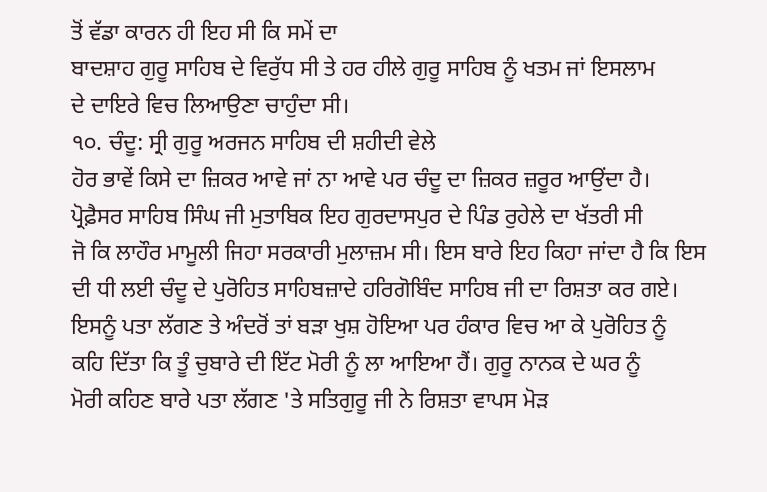ਤੋਂ ਵੱਡਾ ਕਾਰਨ ਹੀ ਇਹ ਸੀ ਕਿ ਸਮੇਂ ਦਾ
ਬਾਦਸ਼ਾਹ ਗੁਰੂ ਸਾਹਿਬ ਦੇ ਵਿਰੁੱਧ ਸੀ ਤੇ ਹਰ ਹੀਲੇ ਗੁਰੂ ਸਾਹਿਬ ਨੂੰ ਖਤਮ ਜਾਂ ਇਸਲਾਮ
ਦੇ ਦਾਇਰੇ ਵਿਚ ਲਿਆਉਣਾ ਚਾਹੁੰਦਾ ਸੀ।
੧੦. ਚੰਦੂ: ਸ੍ਰੀ ਗੁਰੂ ਅਰਜਨ ਸਾਹਿਬ ਦੀ ਸ਼ਹੀਦੀ ਵੇਲੇ
ਹੋਰ ਭਾਵੇਂ ਕਿਸੇ ਦਾ ਜ਼ਿਕਰ ਆਵੇ ਜਾਂ ਨਾ ਆਵੇ ਪਰ ਚੰਦੂ ਦਾ ਜ਼ਿਕਰ ਜ਼ਰੂਰ ਆਉਂਦਾ ਹੈ।
ਪ੍ਰੋਫ਼ੈਸਰ ਸਾਹਿਬ ਸਿੰਘ ਜੀ ਮੁਤਾਬਿਕ ਇਹ ਗੁਰਦਾਸਪੁਰ ਦੇ ਪਿੰਡ ਰੁਹੇਲੇ ਦਾ ਖੱਤਰੀ ਸੀ
ਜੋ ਕਿ ਲਾਹੌਰ ਮਾਮੂਲੀ ਜਿਹਾ ਸਰਕਾਰੀ ਮੁਲਾਜ਼ਮ ਸੀ। ਇਸ ਬਾਰੇ ਇਹ ਕਿਹਾ ਜਾਂਦਾ ਹੈ ਕਿ ਇਸ
ਦੀ ਧੀ ਲਈ ਚੰਦੂ ਦੇ ਪੁਰੋਹਿਤ ਸਾਹਿਬਜ਼ਾਦੇ ਹਰਿਗੋਬਿੰਦ ਸਾਹਿਬ ਜੀ ਦਾ ਰਿਸ਼ਤਾ ਕਰ ਗਏ।
ਇਸਨੂੰ ਪਤਾ ਲੱਗਣ ਤੇ ਅੰਦਰੋਂ ਤਾਂ ਬੜਾ ਖੁਸ਼ ਹੋਇਆ ਪਰ ਹੰਕਾਰ ਵਿਚ ਆ ਕੇ ਪੁਰੋਹਿਤ ਨੂੰ
ਕਹਿ ਦਿੱਤਾ ਕਿ ਤੂੰ ਚੁਬਾਰੇ ਦੀ ਇੱਟ ਮੋਰੀ ਨੂੰ ਲਾ ਆਇਆ ਹੈਂ। ਗੁਰੂ ਨਾਨਕ ਦੇ ਘਰ ਨੂੰ
ਮੋਰੀ ਕਹਿਣ ਬਾਰੇ ਪਤਾ ਲੱਗਣ 'ਤੇ ਸਤਿਗੁਰੂ ਜੀ ਨੇ ਰਿਸ਼ਤਾ ਵਾਪਸ ਮੋੜ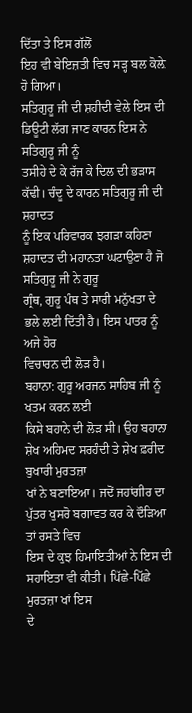ਦਿੱਤਾ ਤੇ ਇਸ ਗੱਲੋਂ
ਇਹ ਵੀ ਬੇਇਜ਼ਤੀ ਵਿਚ ਸੜ੍ਹ ਬਲ ਕੋਲ਼ੇ ਹੋ ਗਿਆ।
ਸਤਿਗੁਰੂ ਜੀ ਦੀ ਸ਼ਹੀਦੀ ਵੇਲੇ ਇਸ ਦੀ ਡਿਊਟੀ ਲੱਗ ਜਾਣ ਕਾਰਨ ਇਸ ਨੇ ਸਤਿਗੁਰੂ ਜੀ ਨੂੰ
ਤਸੀਹੇ ਦੇ ਕੇ ਰੱਜ ਕੇ ਦਿਲ ਦੀ ਭੜਾਸ ਕੱਢੀ। ਚੰਦੂ ਦੇ ਕਾਰਨ ਸਤਿਗੁਰੂ ਜੀ ਦੀ ਸ਼ਹਾਦਤ
ਨੂੰ ਇਕ ਪਰਿਵਾਰਕ ਝਗੜਾ ਕਹਿਣਾ ਸ਼ਹਾਦਤ ਦੀ ਮਹਾਨਤਾ ਘਟਾਉਣਾ ਹੈ ਜੋ ਸਤਿਗੁਰੂ ਜੀ ਨੇ ਗੁਰੂ
ਗ੍ਰੰਥ, ਗੁਰੂ ਪੰਥ ਤੇ ਸਾਰੀ ਮਨੁੱਖਤਾ ਦੇ ਭਲੇ ਲਈ ਦਿੱਤੀ ਹੈ। ਇਸ ਪਾਤਰ ਨੂੰ ਅਜੇ ਹੋਰ
ਵਿਚਾਰਨ ਦੀ ਲੋੜ ਹੈ।
ਬਹਾਨਾ: ਗੁਰੂ ਅਰਜਨ ਸਾਹਿਬ ਜੀ ਨੂੰ ਖਤਮ ਕਰਨ ਲਈ
ਕਿਸੇ ਬਹਾਨੇ ਦੀ ਲੋੜ ਸੀ। ਉਹ ਬਹਾਨਾ ਸ਼ੇਖ ਅਹਿਮਦ ਸਰਹੰਦੀ ਤੇ ਸ਼ੇਖ ਫ਼ਰੀਦ ਬੁਖਾਰੀ ਮੁਰਤਜ਼ਾ
ਖਾਂ ਨੇ ਬਣਾਇਆ। ਜਦੋਂ ਜਹਾਂਗੀਰ ਦਾ ਪੁੱਤਰ ਖੁਸਰੋ ਬਗਾਵਤ ਕਰ ਕੇ ਦੌੜਿਆ ਤਾਂ ਰਸਤੇ ਵਿਚ
ਇਸ ਦੇ ਕੁਝ ਹਿਮਾਇਤੀਆਂ ਨੇ ਇਸ ਦੀ ਸਹਾਇਤਾ ਵੀ ਕੀਤੀ। ਪਿੱਛੇ-ਪਿੱਛੇ ਮੁਰਤਜ਼ਾ ਖਾਂ ਇਸ
ਦੇ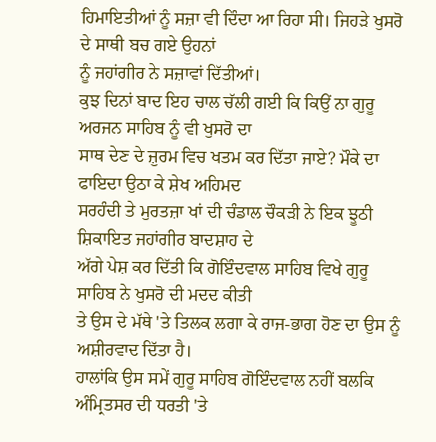ਹਿਮਾਇਤੀਆਂ ਨੂੰ ਸਜ਼ਾ ਵੀ ਦਿੰਦਾ ਆ ਰਿਹਾ ਸੀ। ਜਿਹੜੇ ਖੁਸਰੋ ਦੇ ਸਾਥੀ ਬਚ ਗਏ ਉਹਨਾਂ
ਨੂੰ ਜਹਾਂਗੀਰ ਨੇ ਸਜ਼ਾਵਾਂ ਦਿੱਤੀਆਂ।
ਕੁਝ ਦਿਨਾਂ ਬਾਦ ਇਹ ਚਾਲ ਚੱਲੀ ਗਈ ਕਿ ਕਿਉਂ ਨਾ ਗੁਰੂ ਅਰਜਨ ਸਾਹਿਬ ਨੂੰ ਵੀ ਖੁਸਰੋ ਦਾ
ਸਾਥ ਦੇਣ ਦੇ ਜ਼ੁਰਮ ਵਿਚ ਖਤਮ ਕਰ ਦਿੱਤਾ ਜਾਏ? ਮੌਕੇ ਦਾ ਫਾਇਦਾ ਉਠਾ ਕੇ ਸ਼ੇਖ ਅਹਿਮਦ
ਸਰਹੰਦੀ ਤੇ ਮੁਰਤਜ਼ਾ ਖਾਂ ਦੀ ਚੰਡਾਲ ਚੌਕੜੀ ਨੇ ਇਕ ਝੂਠੀ ਸ਼ਿਕਾਇਤ ਜਹਾਂਗੀਰ ਬਾਦਸ਼ਾਹ ਦੇ
ਅੱਗੇ ਪੇਸ਼ ਕਰ ਦਿੱਤੀ ਕਿ ਗੋਇੰਦਵਾਲ ਸਾਹਿਬ ਵਿਖੇ ਗੁਰੂ ਸਾਹਿਬ ਨੇ ਖੁਸਰੋ ਦੀ ਮਦਦ ਕੀਤੀ
ਤੇ ਉਸ ਦੇ ਮੱਥੇ 'ਤੇ ਤਿਲਕ ਲਗਾ ਕੇ ਰਾਜ-ਭਾਗ ਹੋਣ ਦਾ ਉਸ ਨੂੰ ਅਸ਼ੀਰਵਾਦ ਦਿੱਤਾ ਹੈ।
ਹਾਲਾਂਕਿ ਉਸ ਸਮੇਂ ਗੁਰੂ ਸਾਹਿਬ ਗੋਇੰਦਵਾਲ ਨਹੀਂ ਬਲਕਿ
ਅੰਮ੍ਰਿਤਸਰ ਦੀ ਧਰਤੀ 'ਤੇ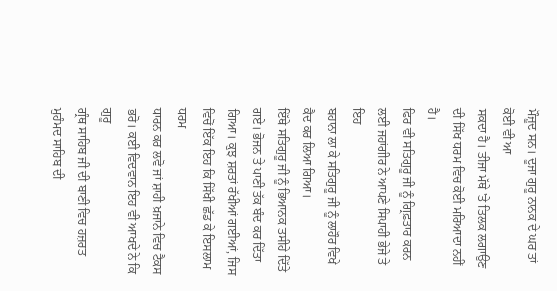ਮੌਜ਼ੂਦ ਸਨ। ਦੂਜਾ ਗੁਰੂ ਨਾਨਕ ਦੇ ਘਰ ਤਾਂ ਕੋਈ ਵੀ ਆ
ਸਕਦਾ ਹੈ। ਤੀਜਾ ਮੱਥੇ 'ਤੇ ਤਿਲਕ ਲਗਾਉਣ ਦੀ ਸਿੱਖ ਧਰਮ ਵਿਚ ਕੋਈ ਮਰਿਆਦਾ ਨਹੀਂ ਹੈ।
ਫਿਰ ਵੀ ਸਤਿਗੁਰੂ ਜੀ ਨੂੰ ਗ੍ਰਿਫ਼ਤਾਰ ਕਰਨ ਲਈ ਜਹਾਂਗੀਰ ਨੇ ਆਪਣੇ ਸਿਪਾਹੀ ਭੇਜੇ ਤੇ ਇਹ
ਬਹਾਨਾ ਲਾ ਕੇ ਸਤਿਗੁਰੂ ਜੀ ਨੂੰ ਲਾਹੌਰ ਵਿਖੇ ਕੈਦ ਕਰ ਲਿਆ ਗਿਆ।
ਇੱਥੇ ਸਤਿਗੁਰੂ ਜੀ ਨੂੰ ਭਿਆਨਕ ਤਸੀਹੇ ਦਿੱਤੇ ਗਏ। ਭੋਜਨ ਤੇ ਪਾਣੀ ਤੱਕ ਬੰਦ ਕਰ ਦਿੱਤਾ
ਗਿਆ। ਕੁਝ ਸ਼ਰਤਾਂ ਰੱਖੀਆਂ ਗਈਆਂ, ਜਿਸ ਵਿਚੋਂ ਇੱਕ ਇਹ ਕਿ ਸਿੱਖੀ ਛੱਡ ਕੇ ਇਸਲਾਮ ਧਰਮ
ਧਾਰਨ ਕਰ ਲਵੋ ਜਾਂ ਸ਼ਾਹੀ ਖ਼ਜਾਨੇ ਵਿਚ ਟੈਕਸ ਭਰੋ। ਕਈ ਵਿਦਵਾਨ ਇਹ ਵੀ ਆਖਦੇ ਨੇ ਕਿ ਗੁਰੂ
ਗ੍ਰੰਥ ਸਾਹਿਬ ਜੀ ਦੀ ਬਾਣੀ ਵਿਚ ਹਜ਼ਰਤ ਮੁਹੰਮਦ ਸਾਹਿਬ ਦੀ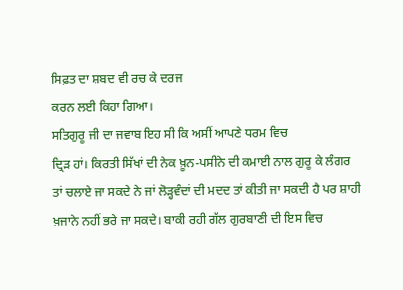ਸਿਫ਼ਤ ਦਾ ਸ਼ਬਦ ਵੀ ਰਚ ਕੇ ਦਰਜ
ਕਰਨ ਲਈ ਕਿਹਾ ਗਿਆ।
ਸਤਿਗੁਰੂ ਜੀ ਦਾ ਜਵਾਬ ਇਹ ਸੀ ਕਿ ਅਸੀਂ ਆਪਣੇ ਧਰਮ ਵਿਚ
ਦ੍ਰਿੜ ਹਾਂ। ਕਿਰਤੀ ਸਿੱਖਾਂ ਦੀ ਨੇਕ ਖ਼ੂਨ-ਪਸੀਨੇ ਦੀ ਕਮਾਈ ਨਾਲ ਗੁਰੂ ਕੇ ਲੰਗਰ
ਤਾਂ ਚਲਾਏ ਜਾ ਸਕਦੇ ਨੇ ਜਾਂ ਲੋੜ੍ਹਵੰਦਾਂ ਦੀ ਮਦਦ ਤਾਂ ਕੀਤੀ ਜਾ ਸਕਦੀ ਹੈ ਪਰ ਸ਼ਾਹੀ
ਖ਼ਜਾਨੇ ਨਹੀਂ ਭਰੇ ਜਾ ਸਕਦੇ। ਬਾਕੀ ਰਹੀ ਗੱਲ ਗੁਰਬਾਣੀ ਦੀ ਇਸ ਵਿਚ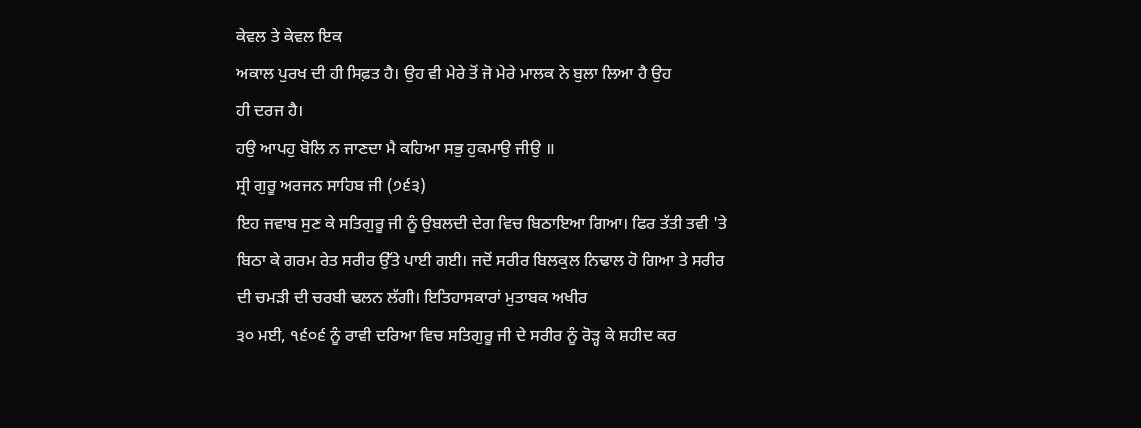ਕੇਵਲ ਤੇ ਕੇਵਲ ਇਕ
ਅਕਾਲ ਪੁਰਖ ਦੀ ਹੀ ਸਿਫ਼ਤ ਹੈ। ਉਹ ਵੀ ਮੇਰੇ ਤੋਂ ਜੋ ਮੇਰੇ ਮਾਲਕ ਨੇ ਬੁਲਾ ਲਿਆ ਹੈ ਉਹ
ਹੀ ਦਰਜ ਹੈ।
ਹਉ ਆਪਹੁ ਬੋਲਿ ਨ ਜਾਣਦਾ ਮੈ ਕਹਿਆ ਸਭੁ ਹੁਕਮਾਉ ਜੀਉ ॥
ਸ੍ਰੀ ਗੁਰੂ ਅਰਜਨ ਸਾਹਿਬ ਜੀ (੭੬੩)
ਇਹ ਜਵਾਬ ਸੁਣ ਕੇ ਸਤਿਗੁਰੂ ਜੀ ਨੂੰ ਉਬਲਦੀ ਦੇਗ ਵਿਚ ਬਿਠਾਇਆ ਗਿਆ। ਫਿਰ ਤੱਤੀ ਤਵੀ 'ਤੇ
ਬਿਠਾ ਕੇ ਗਰਮ ਰੇਤ ਸਰੀਰ ਉੱਤੇ ਪਾਈ ਗਈ। ਜਦੋਂ ਸਰੀਰ ਬਿਲਕੁਲ ਨਿਢਾਲ ਹੋ ਗਿਆ ਤੇ ਸਰੀਰ
ਦੀ ਚਮੜੀ ਦੀ ਚਰਬੀ ਢਲਨ ਲੱਗੀ। ਇਤਿਹਾਸਕਾਰਾਂ ਮੁਤਾਬਕ ਅਖੀਰ
੩੦ ਮਈ, ੧੬੦੬ ਨੂੰ ਰਾਵੀ ਦਰਿਆ ਵਿਚ ਸਤਿਗੁਰੂ ਜੀ ਦੇ ਸਰੀਰ ਨੂੰ ਰੋੜ੍ਹ ਕੇ ਸ਼ਹੀਦ ਕਰ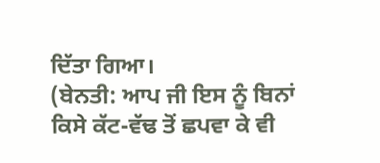ਦਿੱਤਾ ਗਿਆ।
(ਬੇਨਤੀ: ਆਪ ਜੀ ਇਸ ਨੂੰ ਬਿਨਾਂ
ਕਿਸੇ ਕੱਟ-ਵੱਢ ਤੋਂ ਛਪਵਾ ਕੇ ਵੀ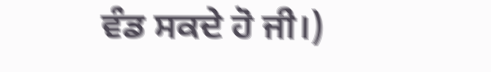ਵੰਡ ਸਕਦੇ ਹੋ ਜੀ।)